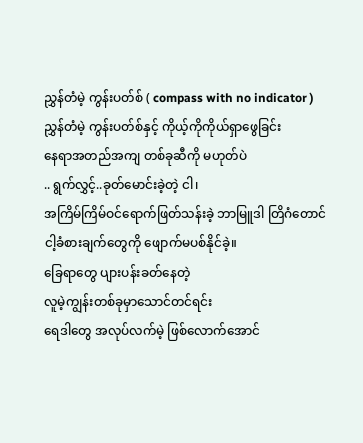ညွှန်တံမဲ့ ကွန်းပတ်စ် ( compass with no indicator )
ညွှန်တံမဲ့ ကွန်းပတ်စ်နှင့် ကိုယ့်ကိုကိုယ်ရှာဖွေခြင်း
နေရာအတည်အကျ တစ်ခုဆီကို မဟုတ်ပဲ
.. ရွက်လွှင့်..ခုတ်မောင်းခဲ့တဲ့ ငါ၊
အကြိမ်ကြိမ်ဝင်ရောက်ဖြတ်သန်းခဲ့ ဘာမြူဒါ တြိဂံတောင်
ငါ့ခံစားချက်တွေကို ဖျောက်မပစ်နိုင်ခဲ့။
ခြေရာတွေ ပျားပန်းခတ်နေတဲ့
လူမဲ့ကျွန်းတစ်ခုမှာသောင်တင်ရင်း
ရေဒါတွေ အလုပ်လက်မဲ့ ဖြစ်လောက်အောင်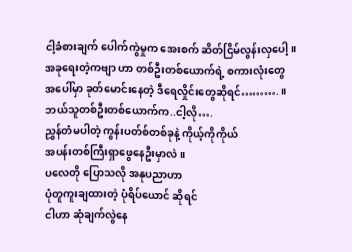ငါ့ခံစားချက် ပေါက်ကွဲမှုက အေးစက် ဆိတ်ငြိမ်လွန်းလှပေါ့။
အခုရေးတဲ့ကဗျာ ဟာ တစ်ဦးတစ်ယောက်ရဲ့ စကားလုံးတွေ
အပေါ်မှာ ခုတ်မောင်းနေတဲ့ ဒီရေလှိုင်းတွေဆိုရင်……….။
ဘယ်သူတစ်ဦးတစ်ယောက်က..ငါ့လို….
ညွှန်တံမပါတဲ့ ကွန်းပတ်စ်တစ်ခုနဲ့ ကိုယ့်ကိုကိုယ်
အပန်းတစ်ကြီးရှာဖွေနေဦးမှာလဲ။
ပလေတို ပြောသလို အနုပညာဟာ
ပုံတူကူးချထားတဲ့ ပုံရိပ်ယောင် ဆိုရင်
ငါဟာ ဆုံချက်လွဲနေ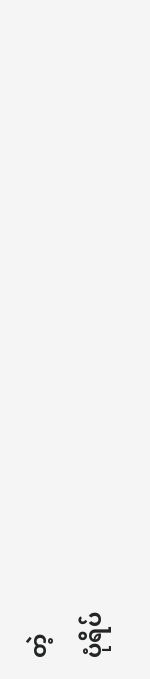တဲ့
ပုံရိပ်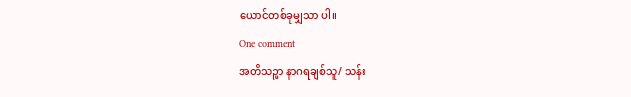ယောင်တစ်ခုမျှသာ ပါ။
One comment
အတိသဉ္ဖာ နာဂရချစ်သူ/ သန်း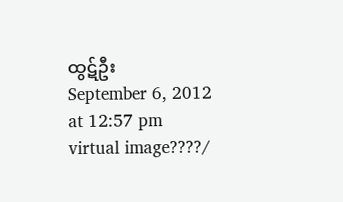ထွဋ်ဦး
September 6, 2012 at 12:57 pm
virtual image????/